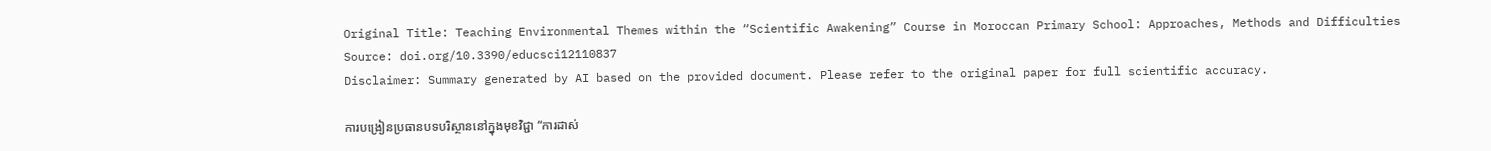Original Title: Teaching Environmental Themes within the “Scientific Awakening” Course in Moroccan Primary School: Approaches, Methods and Difficulties
Source: doi.org/10.3390/educsci12110837
Disclaimer: Summary generated by AI based on the provided document. Please refer to the original paper for full scientific accuracy.

ការបង្រៀនប្រធានបទបរិស្ថាននៅក្នុងមុខវិជ្ជា “ការដាស់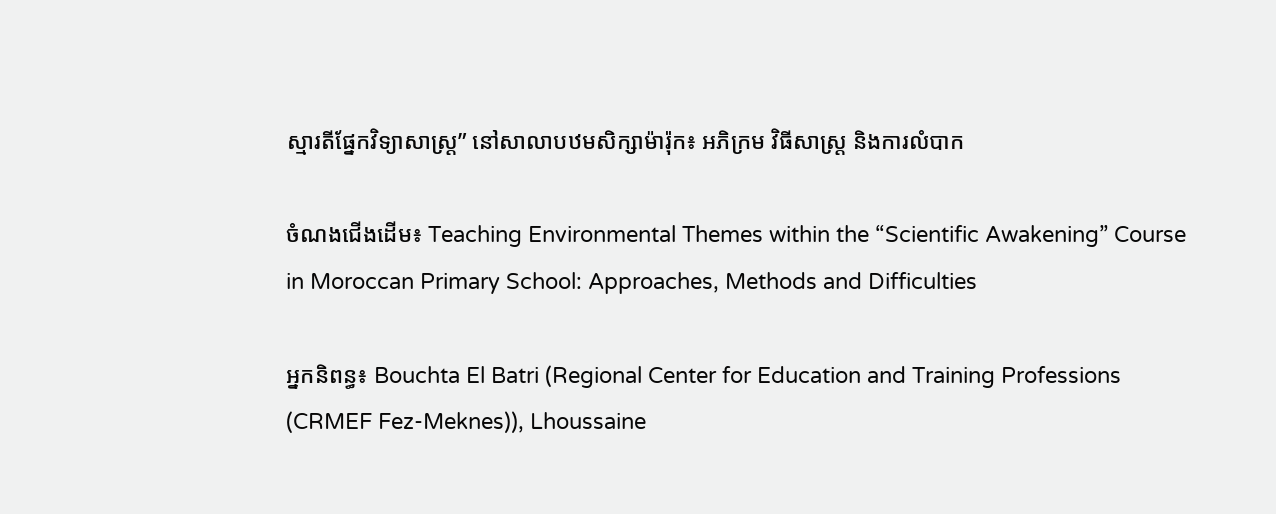ស្មារតីផ្នែកវិទ្យាសាស្ត្រ” នៅសាលាបឋមសិក្សាម៉ារ៉ុក៖ អភិក្រម វិធីសាស្ត្រ និងការលំបាក

ចំណងជើងដើម៖ Teaching Environmental Themes within the “Scientific Awakening” Course in Moroccan Primary School: Approaches, Methods and Difficulties

អ្នកនិពន្ធ៖ Bouchta El Batri (Regional Center for Education and Training Professions (CRMEF Fez-Meknes)), Lhoussaine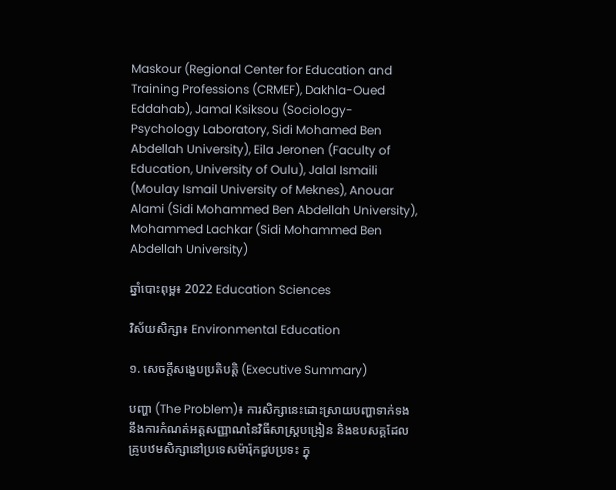Maskour (Regional Center for Education and Training Professions (CRMEF), Dakhla-Oued Eddahab), Jamal Ksiksou (Sociology-Psychology Laboratory, Sidi Mohamed Ben Abdellah University), Eila Jeronen (Faculty of Education, University of Oulu), Jalal Ismaili (Moulay Ismail University of Meknes), Anouar Alami (Sidi Mohammed Ben Abdellah University), Mohammed Lachkar (Sidi Mohammed Ben Abdellah University)

ឆ្នាំបោះពុម្ព៖ 2022 Education Sciences

វិស័យសិក្សា៖ Environmental Education

១. សេចក្តីសង្ខេបប្រតិបត្តិ (Executive Summary)

បញ្ហា (The Problem)៖ ការសិក្សានេះដោះស្រាយបញ្ហាទាក់ទងនឹងការកំណត់អត្តសញ្ញាណនៃវិធីសាស្ត្របង្រៀន និងឧបសគ្គដែលគ្រូបឋមសិក្សានៅប្រទេសម៉ារ៉ុកជួបប្រទះ ក្នុ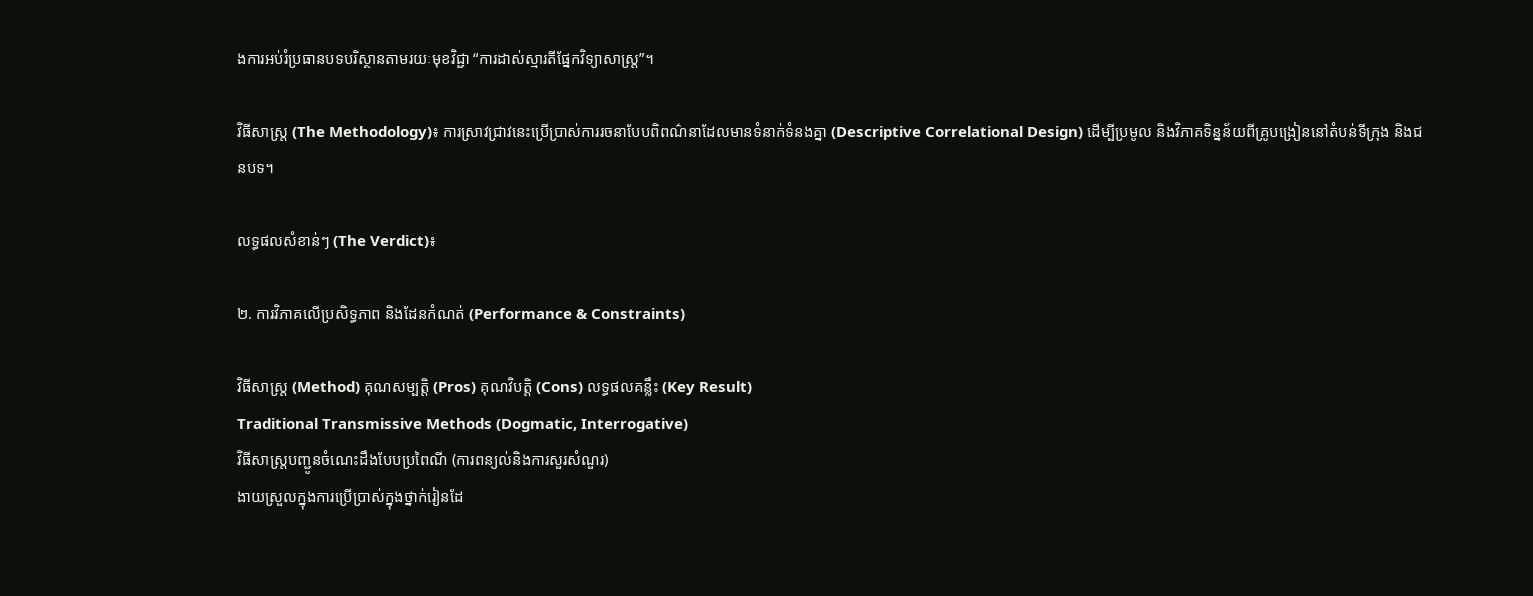ងការអប់រំប្រធានបទបរិស្ថានតាមរយៈមុខវិជ្ជា “ការដាស់ស្មារតីផ្នែកវិទ្យាសាស្ត្រ”។

វិធីសាស្ត្រ (The Methodology)៖ ការស្រាវជ្រាវនេះប្រើប្រាស់ការរចនាបែបពិពណ៌នាដែលមានទំនាក់ទំនងគ្នា (Descriptive Correlational Design) ដើម្បីប្រមូល និងវិភាគទិន្នន័យពីគ្រូបង្រៀននៅតំបន់ទីក្រុង និងជនបទ។

លទ្ធផលសំខាន់ៗ (The Verdict)៖

២. ការវិភាគលើប្រសិទ្ធភាព និងដែនកំណត់ (Performance & Constraints)

វិធីសាស្ត្រ (Method) គុណសម្បត្តិ (Pros) គុណវិបត្តិ (Cons) លទ្ធផលគន្លឹះ (Key Result)
Traditional Transmissive Methods (Dogmatic, Interrogative)
វិធីសាស្ត្របញ្ជូនចំណេះដឹងបែបប្រពៃណី (ការពន្យល់និងការសួរសំណួរ)
ងាយស្រួលក្នុងការប្រើប្រាស់ក្នុងថ្នាក់រៀនដែ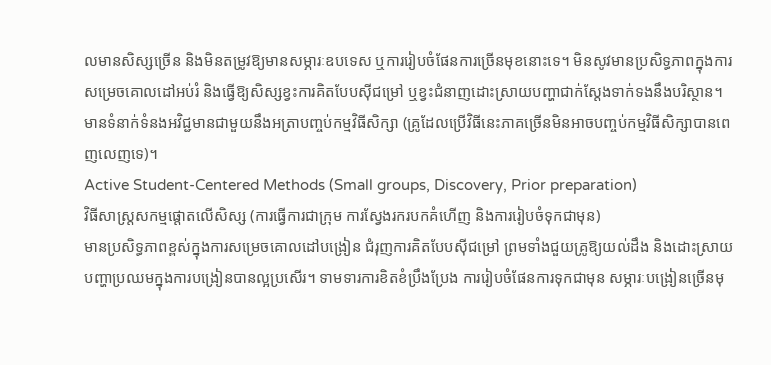លមានសិស្សច្រើន និងមិនតម្រូវឱ្យមានសម្ភារៈឧបទេស ឬការរៀបចំផែនការច្រើនមុខនោះទេ។ មិនសូវមានប្រសិទ្ធភាពក្នុងការសម្រេចគោលដៅអប់រំ និងធ្វើឱ្យសិស្សខ្វះការគិតបែបស៊ីជម្រៅ ឬខ្វះជំនាញដោះស្រាយបញ្ហាជាក់ស្តែងទាក់ទងនឹងបរិស្ថាន។ មានទំនាក់ទំនងអវិជ្ជមានជាមួយនឹងអត្រាបញ្ចប់កម្មវិធីសិក្សា (គ្រូដែលប្រើវិធីនេះភាគច្រើនមិនអាចបញ្ចប់កម្មវិធីសិក្សាបានពេញលេញទេ)។
Active Student-Centered Methods (Small groups, Discovery, Prior preparation)
វិធីសាស្ត្រសកម្មផ្ដោតលើសិស្ស (ការធ្វើការជាក្រុម ការស្វែងរករបកគំហើញ និងការរៀបចំទុកជាមុន)
មានប្រសិទ្ធភាពខ្ពស់ក្នុងការសម្រេចគោលដៅបង្រៀន ជំរុញការគិតបែបស៊ីជម្រៅ ព្រមទាំងជួយគ្រូឱ្យយល់ដឹង និងដោះស្រាយបញ្ហាប្រឈមក្នុងការបង្រៀនបានល្អប្រសើរ។ ទាមទារការខិតខំប្រឹងប្រែង ការរៀបចំផែនការទុកជាមុន សម្ភារៈបង្រៀនច្រើនមុ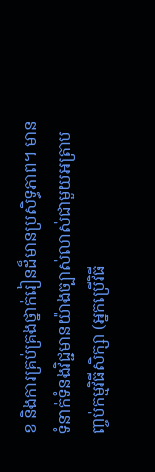ខ និងការគ្រប់គ្រងថ្នាក់រៀនដ៏មានប្រសិទ្ធភាព។ មានទំនាក់ទំនងវិជ្ជមានយ៉ាងច្បាស់លាស់ជាមួយអត្រាបញ្ចប់កម្មវិធីសិក្សា (អ្នកប្រើវិធី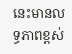នេះមានលទ្ធភាពខ្ពស់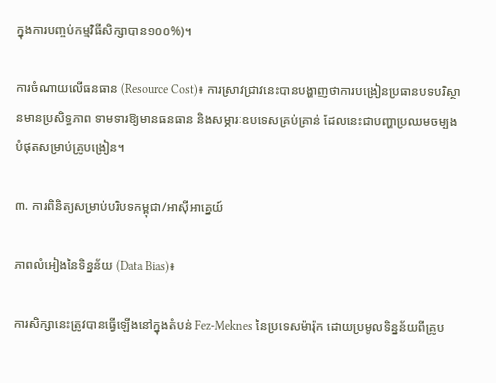ក្នុងការបញ្ចប់កម្មវិធីសិក្សាបាន១០០%)។

ការចំណាយលើធនធាន (Resource Cost)៖ ការស្រាវជ្រាវនេះបានបង្ហាញថាការបង្រៀនប្រធានបទបរិស្ថានមានប្រសិទ្ធភាព ទាមទារឱ្យមានធនធាន និងសម្ភារៈឧបទេសគ្រប់គ្រាន់ ដែលនេះជាបញ្ហាប្រឈមចម្បងបំផុតសម្រាប់គ្រូបង្រៀន។

៣. ការពិនិត្យសម្រាប់បរិបទកម្ពុជា/អាស៊ីអាគ្នេយ៍

ភាពលំអៀងនៃទិន្នន័យ (Data Bias)៖

ការសិក្សានេះត្រូវបានធ្វើឡើងនៅក្នុងតំបន់ Fez-Meknes នៃប្រទេសម៉ារ៉ុក ដោយប្រមូលទិន្នន័យពីគ្រូប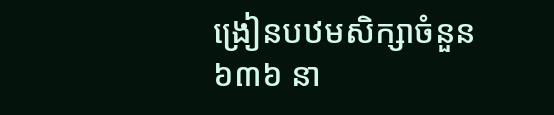ង្រៀនបឋមសិក្សាចំនួន ៦៣៦ នា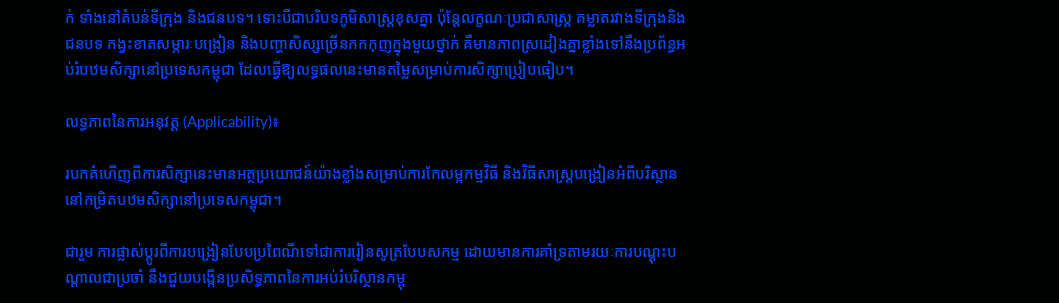ក់ ទាំងនៅតំបន់ទីក្រុង និងជនបទ។ ទោះបីជាបរិបទភូមិសាស្ត្រខុសគ្នា ប៉ុន្តែលក្ខណៈប្រជាសាស្ត្រ គម្លាតរវាងទីក្រុងនិងជនបទ កង្វះខាតសម្ភារៈបង្រៀន និងបញ្ហាសិស្សច្រើនកកកុញក្នុងមួយថ្នាក់ គឺមានភាពស្រដៀងគ្នាខ្លាំងទៅនឹងប្រព័ន្ធអប់រំបឋមសិក្សានៅប្រទេសកម្ពុជា ដែលធ្វើឱ្យលទ្ធផលនេះមានតម្លៃសម្រាប់ការសិក្សាប្រៀបធៀប។

លទ្ធភាពនៃការអនុវត្ត (Applicability)៖

របកគំហើញពីការសិក្សានេះមានអត្ថប្រយោជន៍យ៉ាងខ្លាំងសម្រាប់ការកែលម្អកម្មវិធី និងវិធីសាស្ត្របង្រៀនអំពីបរិស្ថាននៅកម្រិតបឋមសិក្សានៅប្រទេសកម្ពុជា។

ជារួម ការផ្លាស់ប្តូរពីការបង្រៀនបែបប្រពៃណីទៅជាការរៀនសូត្របែបសកម្ម ដោយមានការគាំទ្រតាមរយៈការបណ្តុះបណ្តាលជាប្រចាំ នឹងជួយបង្កើនប្រសិទ្ធភាពនៃការអប់រំបរិស្ថានកម្ពុ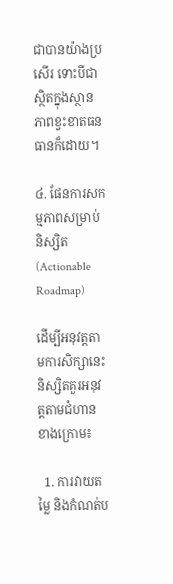ជាបានយ៉ាងប្រសើរ ទោះបីជាស្ថិតក្នុងស្ថានភាពខ្វះខាតធនធានក៏ដោយ។

៤. ផែនការសកម្មភាពសម្រាប់និស្សិត (Actionable Roadmap)

ដើម្បីអនុវត្តតាមការសិក្សានេះ និស្សិតគួរអនុវត្តតាមជំហានខាងក្រោម៖

  1. ការវាយតម្លៃ និងកំណត់ប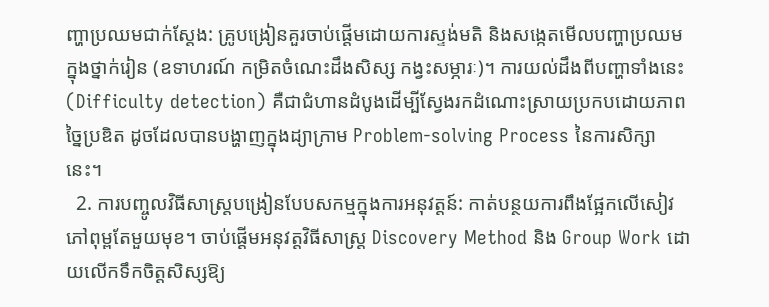ញ្ហាប្រឈមជាក់ស្តែង: គ្រូបង្រៀនគួរចាប់ផ្តើមដោយការស្ទង់មតិ និងសង្កេតមើលបញ្ហាប្រឈមក្នុងថ្នាក់រៀន (ឧទាហរណ៍ កម្រិតចំណេះដឹងសិស្ស កង្វះសម្ភារៈ)។ ការយល់ដឹងពីបញ្ហាទាំងនេះ (Difficulty detection) គឺជាជំហានដំបូងដើម្បីស្វែងរកដំណោះស្រាយប្រកបដោយភាពច្នៃប្រឌិត ដូចដែលបានបង្ហាញក្នុងដ្យាក្រាម Problem-solving Process នៃការសិក្សានេះ។
  2. ការបញ្ចូលវិធីសាស្ត្របង្រៀនបែបសកម្មក្នុងការអនុវត្តន៍: កាត់បន្ថយការពឹងផ្អែកលើសៀវភៅពុម្ពតែមួយមុខ។ ចាប់ផ្តើមអនុវត្តវិធីសាស្ត្រ Discovery Method និង Group Work ដោយលើកទឹកចិត្តសិស្សឱ្យ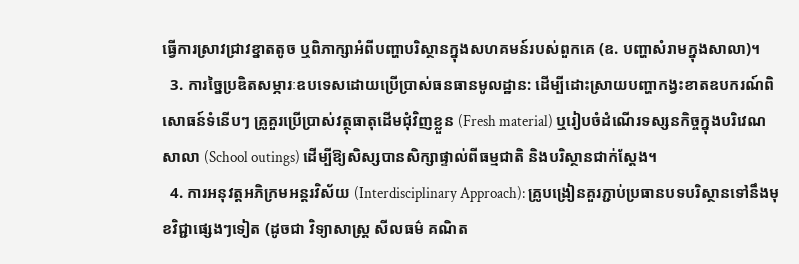ធ្វើការស្រាវជ្រាវខ្នាតតូច ឬពិភាក្សាអំពីបញ្ហាបរិស្ថានក្នុងសហគមន៍របស់ពួកគេ (ឧ. បញ្ហាសំរាមក្នុងសាលា)។
  3. ការច្នៃប្រឌិតសម្ភារៈឧបទេសដោយប្រើប្រាស់ធនធានមូលដ្ឋាន: ដើម្បីដោះស្រាយបញ្ហាកង្វះខាតឧបករណ៍ពិសោធន៍ទំនើបៗ គ្រូគួរប្រើប្រាស់វត្ថុធាតុដើមជុំវិញខ្លួន (Fresh material) ឬរៀបចំដំណើរទស្សនកិច្ចក្នុងបរិវេណសាលា (School outings) ដើម្បីឱ្យសិស្សបានសិក្សាផ្ទាល់ពីធម្មជាតិ និងបរិស្ថានជាក់ស្តែង។
  4. ការអនុវត្តអភិក្រមអន្តរវិស័យ (Interdisciplinary Approach): គ្រូបង្រៀនគួរភ្ជាប់ប្រធានបទបរិស្ថានទៅនឹងមុខវិជ្ជាផ្សេងៗទៀត (ដូចជា វិទ្យាសាស្ត្រ សីលធម៌ គណិត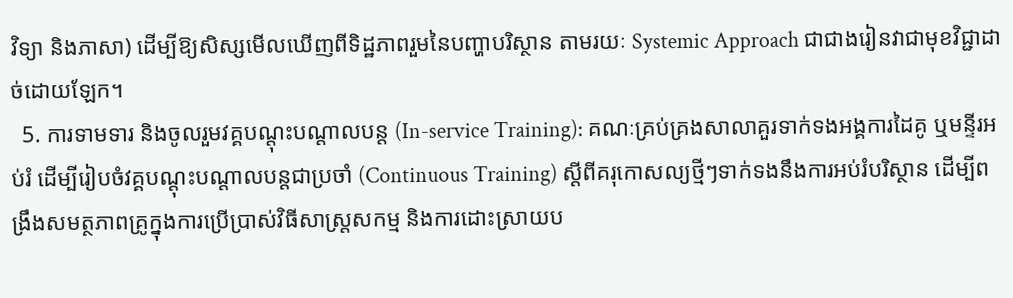វិទ្យា និងភាសា) ដើម្បីឱ្យសិស្សមើលឃើញពីទិដ្ឋភាពរួមនៃបញ្ហាបរិស្ថាន តាមរយៈ Systemic Approach ជាជាងរៀនវាជាមុខវិជ្ជាដាច់ដោយឡែក។
  5. ការទាមទារ និងចូលរួមវគ្គបណ្តុះបណ្តាលបន្ត (In-service Training): គណៈគ្រប់គ្រងសាលាគួរទាក់ទងអង្គការដៃគូ ឬមន្ទីរអប់រំ ដើម្បីរៀបចំវគ្គបណ្តុះបណ្តាលបន្តជាប្រចាំ (Continuous Training) ស្តីពីគរុកោសល្យថ្មីៗទាក់ទងនឹងការអប់រំបរិស្ថាន ដើម្បីពង្រឹងសមត្ថភាពគ្រូក្នុងការប្រើប្រាស់វិធីសាស្ត្រសកម្ម និងការដោះស្រាយប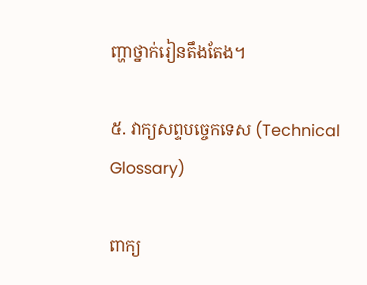ញ្ហាថ្នាក់រៀនតឹងតែង។

៥. វាក្យសព្ទបច្ចេកទេស (Technical Glossary)

ពាក្យ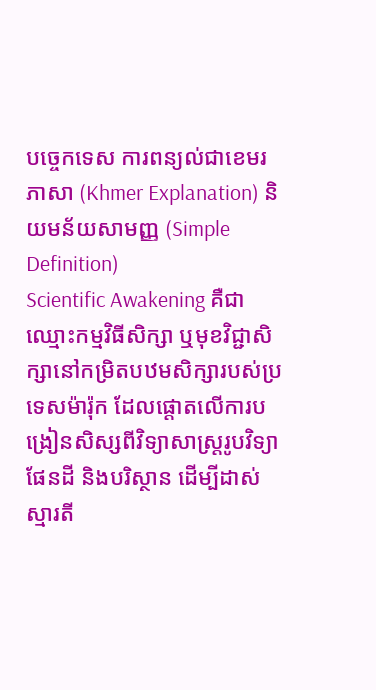បច្ចេកទេស ការពន្យល់ជាខេមរភាសា (Khmer Explanation) និយមន័យសាមញ្ញ (Simple Definition)
Scientific Awakening គឺជាឈ្មោះកម្មវិធីសិក្សា ឬមុខវិជ្ជាសិក្សានៅកម្រិតបឋមសិក្សារបស់ប្រទេសម៉ារ៉ុក ដែលផ្តោតលើការបង្រៀនសិស្សពីវិទ្យាសាស្ត្ររូបវិទ្យា ផែនដី និងបរិស្ថាន ដើម្បីដាស់ស្មារតី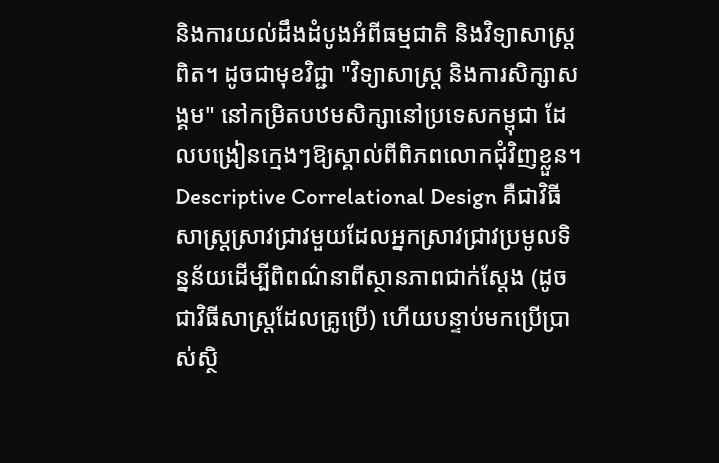និងការយល់ដឹងដំបូងអំពីធម្មជាតិ និងវិទ្យាសាស្ត្រពិត។ ដូចជាមុខវិជ្ជា "វិទ្យាសាស្ត្រ និងការសិក្សាសង្គម" នៅកម្រិតបឋមសិក្សានៅប្រទេសកម្ពុជា ដែលបង្រៀនក្មេងៗឱ្យស្គាល់ពីពិភពលោកជុំវិញខ្លួន។
Descriptive Correlational Design គឺជាវិធីសាស្ត្រស្រាវជ្រាវមួយដែលអ្នកស្រាវជ្រាវប្រមូលទិន្នន័យដើម្បីពិពណ៌នាពីស្ថានភាពជាក់ស្តែង (ដូចជាវិធីសាស្ត្រដែលគ្រូប្រើ) ហើយបន្ទាប់មកប្រើប្រាស់ស្ថិ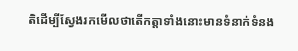តិដើម្បីស្វែងរកមើលថាតើកត្តាទាំងនោះមានទំនាក់ទំនង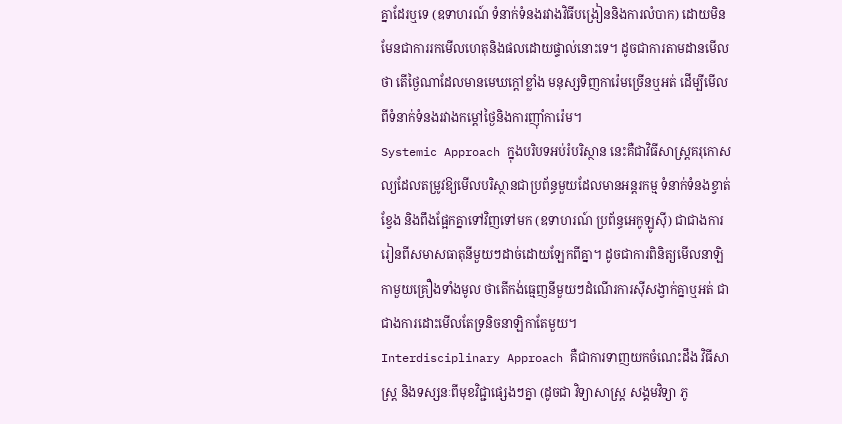គ្នាដែរឬទេ (ឧទាហរណ៍ ទំនាក់ទំនងរវាងវិធីបង្រៀននិងការលំបាក) ដោយមិនមែនជាការរកមើលហេតុនិងផលដោយផ្ទាល់នោះទេ។ ដូចជាការតាមដានមើលថា តើថ្ងៃណាដែលមានមេឃក្តៅខ្លាំង មនុស្សទិញការ៉េមច្រើនឬអត់ ដើម្បីមើលពីទំនាក់ទំនងរវាងកម្តៅថ្ងៃនិងការញ៉ាំការ៉េម។
Systemic Approach ក្នុងបរិបទអប់រំបរិស្ថាន នេះគឺជាវិធីសាស្ត្រគរុកោសល្យដែលតម្រូវឱ្យមើលបរិស្ថានជាប្រព័ន្ធមួយដែលមានអន្តរកម្ម ទំនាក់ទំនងខ្វាត់ខ្វែង និងពឹងផ្អែកគ្នាទៅវិញទៅមក (ឧទាហរណ៍ ប្រព័ន្ធអេកូឡូស៊ី) ជាជាងការរៀនពីសមាសធាតុនីមួយៗដាច់ដោយឡែកពីគ្នា។ ដូចជាការពិនិត្យមើលនាឡិកាមួយគ្រឿងទាំងមូល ថាតើកង់ធ្មេញនីមួយៗដំណើរការស៊ីសង្វាក់គ្នាឬអត់ ជាជាងការដោះមើលតែទ្រនិចនាឡិកាតែមួយ។
Interdisciplinary Approach គឺជាការទាញយកចំណេះដឹង វិធីសាស្ត្រ និងទស្សនៈពីមុខវិជ្ជាផ្សេងៗគ្នា (ដូចជា វិទ្យាសាស្ត្រ សង្គមវិទ្យា ភូ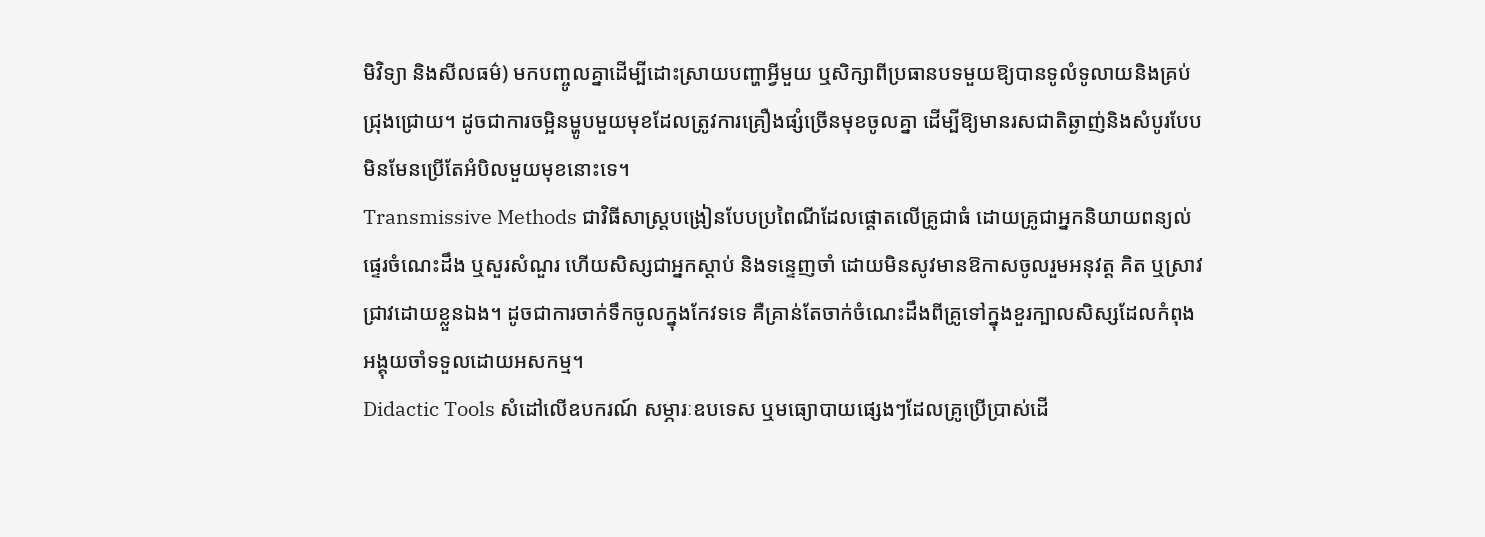មិវិទ្យា និងសីលធម៌) មកបញ្ចូលគ្នាដើម្បីដោះស្រាយបញ្ហាអ្វីមួយ ឬសិក្សាពីប្រធានបទមួយឱ្យបានទូលំទូលាយនិងគ្រប់ជ្រុងជ្រោយ។ ដូចជាការចម្អិនម្ហូបមួយមុខដែលត្រូវការគ្រឿងផ្សំច្រើនមុខចូលគ្នា ដើម្បីឱ្យមានរសជាតិឆ្ងាញ់និងសំបូរបែប មិនមែនប្រើតែអំបិលមួយមុខនោះទេ។
Transmissive Methods ជាវិធីសាស្ត្របង្រៀនបែបប្រពៃណីដែលផ្តោតលើគ្រូជាធំ ដោយគ្រូជាអ្នកនិយាយពន្យល់ផ្ទេរចំណេះដឹង ឬសួរសំណួរ ហើយសិស្សជាអ្នកស្តាប់ និងទន្ទេញចាំ ដោយមិនសូវមានឱកាសចូលរួមអនុវត្ត គិត ឬស្រាវជ្រាវដោយខ្លួនឯង។ ដូចជាការចាក់ទឹកចូលក្នុងកែវទទេ គឺគ្រាន់តែចាក់ចំណេះដឹងពីគ្រូទៅក្នុងខួរក្បាលសិស្សដែលកំពុងអង្គុយចាំទទួលដោយអសកម្ម។
Didactic Tools សំដៅលើឧបករណ៍ សម្ភារៈឧបទេស ឬមធ្យោបាយផ្សេងៗដែលគ្រូប្រើប្រាស់ដើ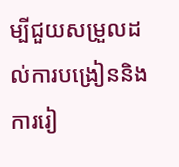ម្បីជួយសម្រួលដល់ការបង្រៀននិងការរៀ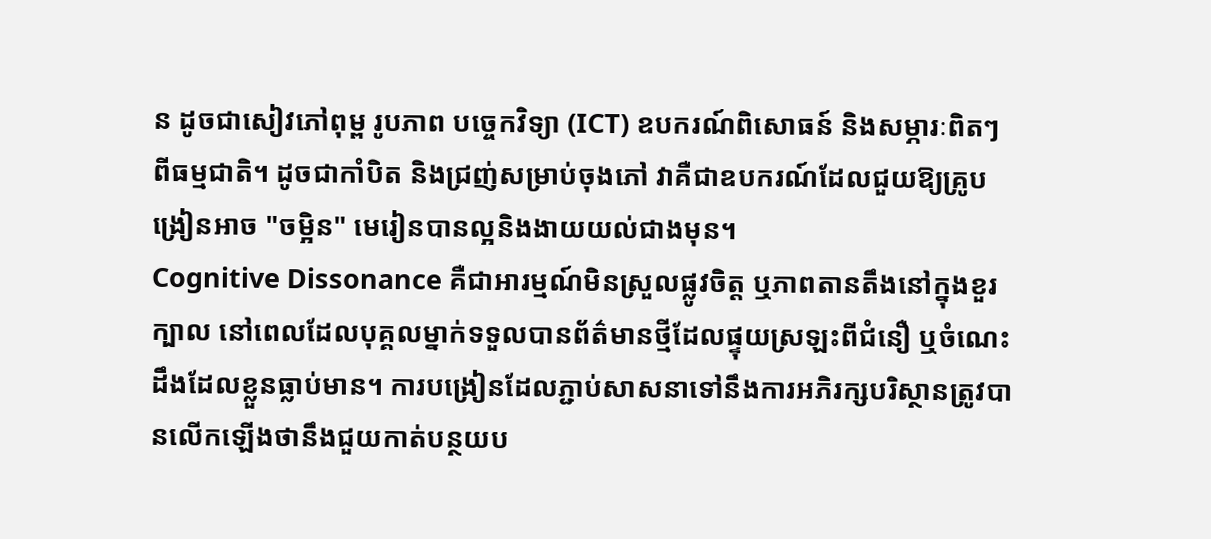ន ដូចជាសៀវភៅពុម្ព រូបភាព បច្ចេកវិទ្យា (ICT) ឧបករណ៍ពិសោធន៍ និងសម្ភារៈពិតៗពីធម្មជាតិ។ ដូចជាកាំបិត និងជ្រញ់សម្រាប់ចុងភៅ វាគឺជាឧបករណ៍ដែលជួយឱ្យគ្រូបង្រៀនអាច "ចម្អិន" មេរៀនបានល្អនិងងាយយល់ជាងមុន។
Cognitive Dissonance គឺជាអារម្មណ៍មិនស្រួលផ្លូវចិត្ត ឬភាពតានតឹងនៅក្នុងខួរក្បាល នៅពេលដែលបុគ្គលម្នាក់ទទួលបានព័ត៌មានថ្មីដែលផ្ទុយស្រឡះពីជំនឿ ឬចំណេះដឹងដែលខ្លួនធ្លាប់មាន។ ការបង្រៀនដែលភ្ជាប់សាសនាទៅនឹងការអភិរក្សបរិស្ថានត្រូវបានលើកឡើងថានឹងជួយកាត់បន្ថយប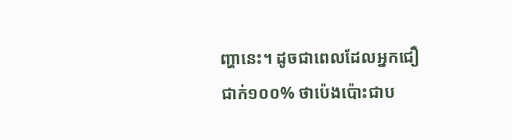ញ្ហានេះ។ ដូចជាពេលដែលអ្នកជឿជាក់១០០% ថាប៉េងប៉ោះជាប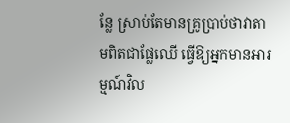ន្លែ ស្រាប់តែមានគ្រូប្រាប់ថាវាតាមពិតជាផ្លែឈើ ធ្វើឱ្យអ្នកមានអារម្មណ៍វិល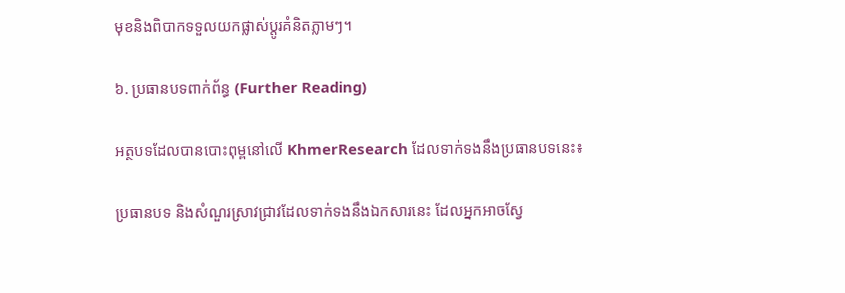មុខនិងពិបាកទទួលយកផ្លាស់ប្តូរគំនិតភ្លាមៗ។

៦. ប្រធានបទពាក់ព័ន្ធ (Further Reading)

អត្ថបទដែលបានបោះពុម្ពនៅលើ KhmerResearch ដែលទាក់ទងនឹងប្រធានបទនេះ៖

ប្រធានបទ និងសំណួរស្រាវជ្រាវដែលទាក់ទងនឹងឯកសារនេះ ដែលអ្នកអាចស្វែ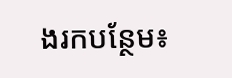ងរកបន្ថែម៖